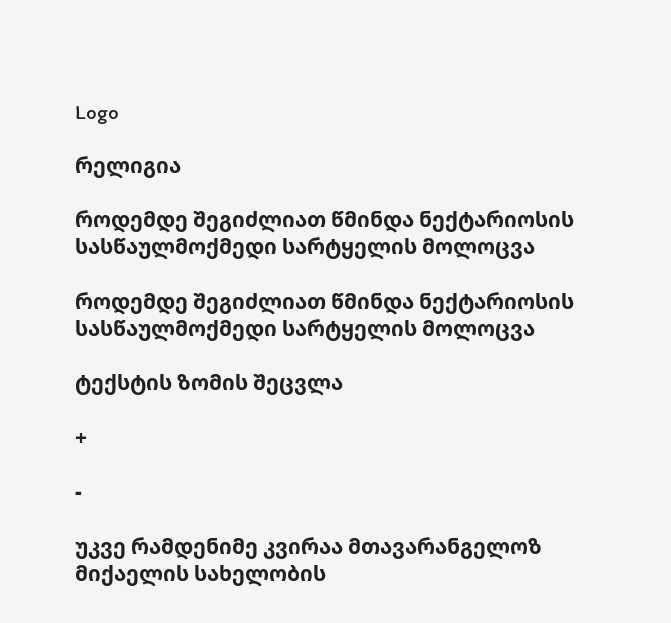Logo

რელიგია

როდემდე შეგიძლიათ წმინდა ნექტარიოსის სასწაულმოქმედი სარტყელის მოლოცვა

როდემდე შეგიძლიათ წმინდა ნექტარიოსის სასწაულმოქმედი სარტყელის მოლოცვა

ტექსტის ზომის შეცვლა

+

-

უკვე რამდენიმე კვირაა მთავარანგელოზ მიქაელის სახელობის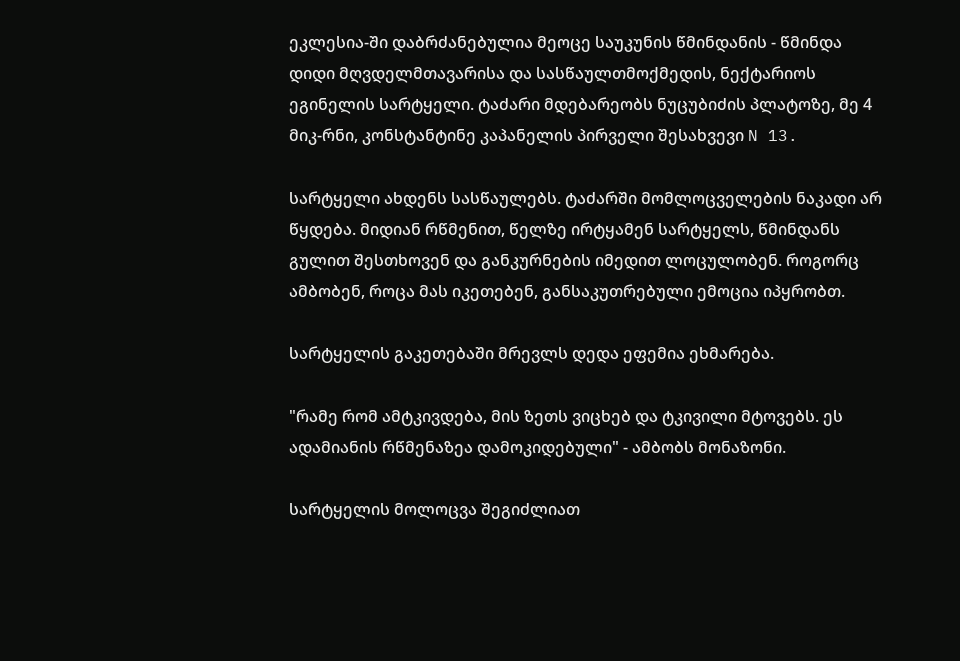ეკლესია-ში დაბრძანებულია მეოცე საუკუნის წმინდანის - წმინდა დიდი მღვდელმთავარისა და სასწაულთმოქმედის, ნექტარიოს ეგინელის სარტყელი. ტაძარი მდებარეობს ნუცუბიძის პლატოზე, მე 4 მიკ-რნი, კონსტანტინე კაპანელის პირველი შესახვევი N 13.

სარტყელი ახდენს სასწაულებს. ტაძარში მომლოცველების ნაკადი არ წყდება. მიდიან რწმენით, წელზე ირტყამენ სარტყელს, წმინდანს გულით შესთხოვენ და განკურნების იმედით ლოცულობენ. როგორც ამბობენ, როცა მას იკეთებენ, განსაკუთრებული ემოცია იპყრობთ.

სარტყელის გაკეთებაში მრევლს დედა ეფემია ეხმარება.

"რამე რომ ამტკივდება, მის ზეთს ვიცხებ და ტკივილი მტოვებს. ეს ადამიანის რწმენაზეა დამოკიდებული" - ამბობს მონაზონი.

სარტყელის მოლოცვა შეგიძლიათ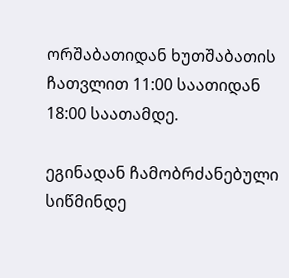ორშაბათიდან ხუთშაბათის ჩათვლით 11:00 საათიდან 18:00 საათამდე.

ეგინადან ჩამობრძანებული სიწმინდე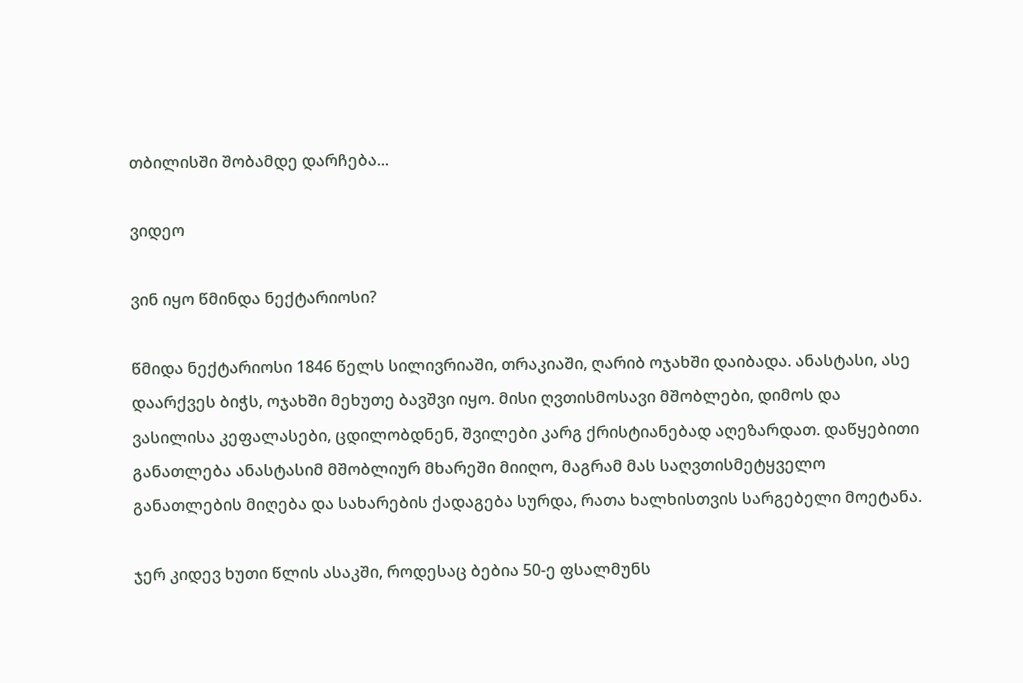თბილისში შობამდე დარჩება...

ვიდეო

ვინ იყო წმინდა ნექტარიოსი?

წმიდა ნექტარიოსი 1846 წელს სილივრიაში, თრაკიაში, ღარიბ ოჯახში დაიბადა. ანასტასი, ასე დაარქვეს ბიჭს, ოჯახში მეხუთე ბავშვი იყო. მისი ღვთისმოსავი მშობლები, დიმოს და ვასილისა კეფალასები, ცდილობდნენ, შვილები კარგ ქრისტიანებად აღეზარდათ. დაწყებითი განათლება ანასტასიმ მშობლიურ მხარეში მიიღო, მაგრამ მას საღვთისმეტყველო განათლების მიღება და სახარების ქადაგება სურდა, რათა ხალხისთვის სარგებელი მოეტანა.

ჯერ კიდევ ხუთი წლის ასაკში, როდესაც ბებია 50-ე ფსალმუნს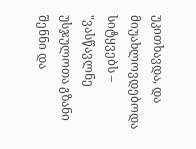უკითხავდა, და მიუახლოვდებოდა სიტყვებს – "ვასწავლნე უსჯულოთა გზანი შენნი და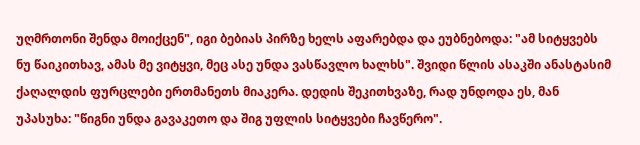უღმრთონი შენდა მოიქცენ", იგი ბებიას პირზე ხელს აფარებდა და ეუბნებოდა: "ამ სიტყვებს ნუ წაიკითხავ, ამას მე ვიტყვი, მეც ასე უნდა ვასწავლო ხალხს". შვიდი წლის ასაკში ანასტასიმ ქაღალდის ფურცლები ერთმანეთს მიაკერა. დედის შეკითხვაზე, რად უნდოდა ეს, მან უპასუხა: "წიგნი უნდა გავაკეთო და შიგ უფლის სიტყვები ჩავწერო".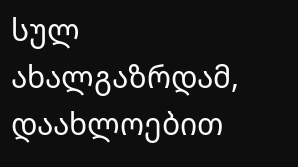სულ ახალგაზრდამ, დაახლოებით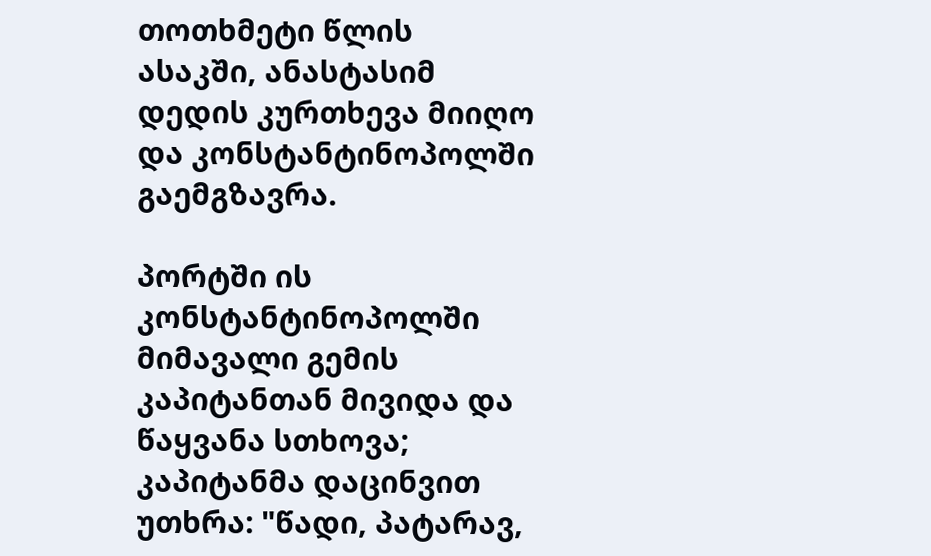თოთხმეტი წლის ასაკში, ანასტასიმ დედის კურთხევა მიიღო და კონსტანტინოპოლში გაემგზავრა.

პორტში ის კონსტანტინოპოლში მიმავალი გემის კაპიტანთან მივიდა და წაყვანა სთხოვა; კაპიტანმა დაცინვით უთხრა: "წადი, პატარავ,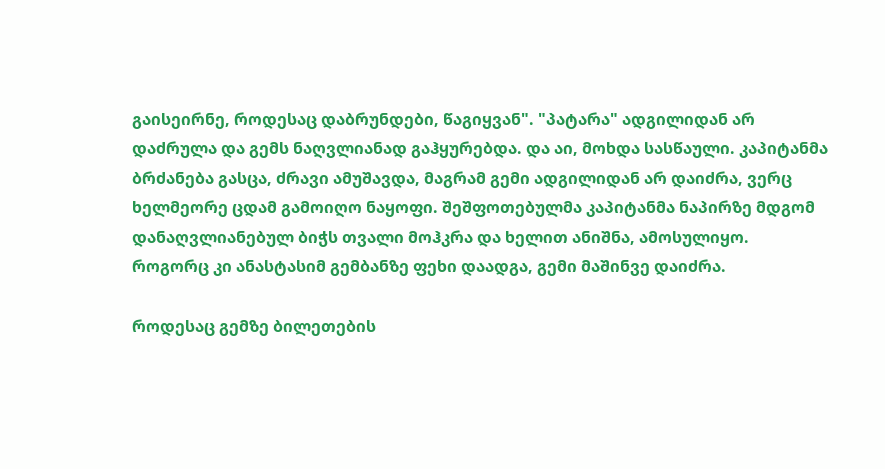გაისეირნე, როდესაც დაბრუნდები, წაგიყვან". "პატარა" ადგილიდან არ დაძრულა და გემს ნაღვლიანად გაჰყურებდა. და აი, მოხდა სასწაული. კაპიტანმა ბრძანება გასცა, ძრავი ამუშავდა, მაგრამ გემი ადგილიდან არ დაიძრა, ვერც ხელმეორე ცდამ გამოიღო ნაყოფი. შეშფოთებულმა კაპიტანმა ნაპირზე მდგომ დანაღვლიანებულ ბიჭს თვალი მოჰკრა და ხელით ანიშნა, ამოსულიყო. როგორც კი ანასტასიმ გემბანზე ფეხი დაადგა, გემი მაშინვე დაიძრა.

როდესაც გემზე ბილეთების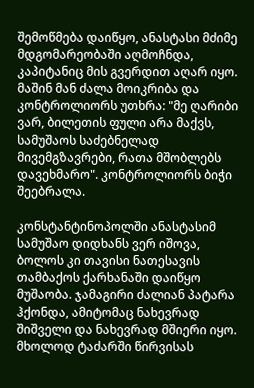შემოწმება დაიწყო, ანასტასი მძიმე მდგომარეობაში აღმოჩნდა, კაპიტანიც მის გვერდით აღარ იყო. მაშინ მან ძალა მოიკრიბა და კონტროლიორს უთხრა: "მე ღარიბი ვარ, ბილეთის ფული არა მაქვს, სამუშაოს საძებნელად მივემგზავრები, რათა მშობლებს დავეხმარო". კონტროლიორს ბიჭი შეებრალა.

კონსტანტინოპოლში ანასტასიმ სამუშაო დიდხანს ვერ იშოვა, ბოლოს კი თავისი ნათესავის თამბაქოს ქარხანაში დაიწყო მუშაობა. ჯამაგირი ძალიან პატარა ჰქონდა, ამიტომაც ნახევრად შიშველი და ნახევრად მშიერი იყო. მხოლოდ ტაძარში წირვისას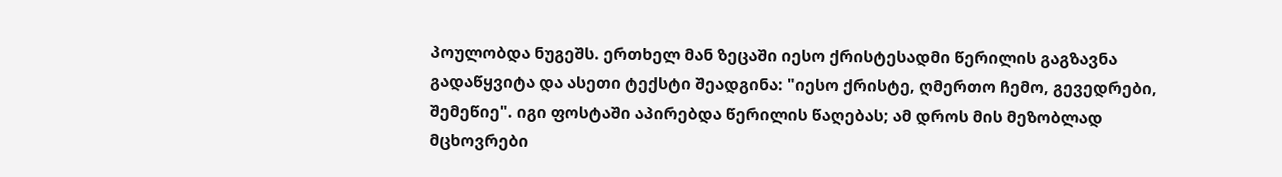პოულობდა ნუგეშს. ერთხელ მან ზეცაში იესო ქრისტესადმი წერილის გაგზავნა გადაწყვიტა და ასეთი ტექსტი შეადგინა: "იესო ქრისტე, ღმერთო ჩემო, გევედრები, შემეწიე". იგი ფოსტაში აპირებდა წერილის წაღებას; ამ დროს მის მეზობლად მცხოვრები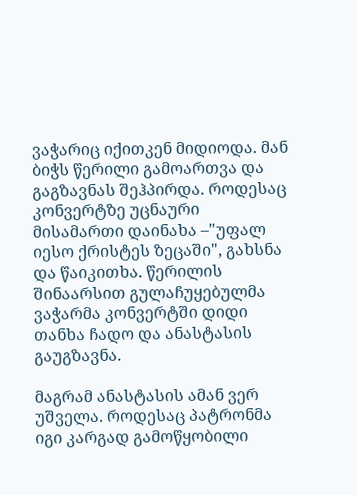ვაჭარიც იქითკენ მიდიოდა. მან ბიჭს წერილი გამოართვა და გაგზავნას შეჰპირდა. როდესაც კონვერტზე უცნაური მისამართი დაინახა –"უფალ იესო ქრისტეს ზეცაში", გახსნა და წაიკითხა. წერილის შინაარსით გულაჩუყებულმა ვაჭარმა კონვერტში დიდი თანხა ჩადო და ანასტასის გაუგზავნა.

მაგრამ ანასტასის ამან ვერ უშველა. როდესაც პატრონმა იგი კარგად გამოწყობილი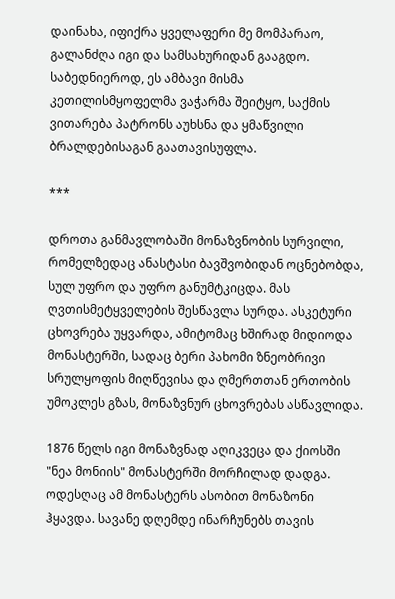დაინახა, იფიქრა ყველაფერი მე მომპარაო, გალანძღა იგი და სამსახურიდან გააგდო. საბედნიეროდ, ეს ამბავი მისმა კეთილისმყოფელმა ვაჭარმა შეიტყო, საქმის ვითარება პატრონს აუხსნა და ყმაწვილი ბრალდებისაგან გაათავისუფლა.

***

დროთა განმავლობაში მონაზვნობის სურვილი, რომელზედაც ანასტასი ბავშვობიდან ოცნებობდა, სულ უფრო და უფრო განუმტკიცდა. მას ღვთისმეტყველების შესწავლა სურდა. ასკეტური ცხოვრება უყვარდა, ამიტომაც ხშირად მიდიოდა მონასტერში, სადაც ბერი პახომი ზნეობრივი სრულყოფის მიღწევისა და ღმერთთან ერთობის უმოკლეს გზას, მონაზვნურ ცხოვრებას ასწავლიდა.

1876 წელს იგი მონაზვნად აღიკვეცა და ქიოსში "ნეა მონიის" მონასტერში მორჩილად დადგა. ოდესღაც ამ მონასტერს ასობით მონაზონი ჰყავდა. სავანე დღემდე ინარჩუნებს თავის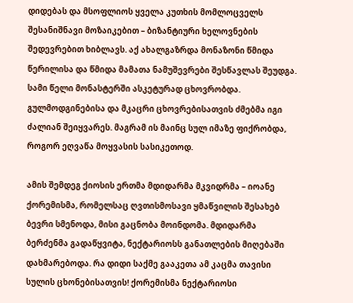დიდებას და მსოფლიოს ყველა კუთხის მომლოცველს შესანიშნავი მოზაიკებით – ბიზანტიური ხელოვნების შედევრებით ხიბლავს. აქ ახალგაზრდა მონაზონი წმიდა წერილისა და წმიდა მამათა ნამუშევრები შესწავლას შეუდგა. სამი წელი მონასტერში ასკეტურად ცხოვრობდა. გულმოდგინებისა და მკაცრი ცხოვრებისათვის ძმებმა იგი ძალიან შეიყვარეს. მაგრამ ის მაინც სულ იმაზე ფიქრობდა, როგორ ეღვაწა მოყვასის სასიკეთოდ.

ამის შემდეგ ქიოსის ერთმა მდიდარმა მკვიდრმა – იოანე ქორემისმა, რომელსაც ღვთისმოსავი ყმაწვილის შესახებ ბევრი სმენოდა, მისი გაცნობა მოინდომა. მდიდარმა ბერძენმა გადაწყვიტა, ნექტარიოსს განათლების მიღებაში დახმარებოდა. რა დიდი საქმე გააკეთა ამ კაცმა თავისი სულის ცხონებისათვის! ქორემისმა ნექტარიოსი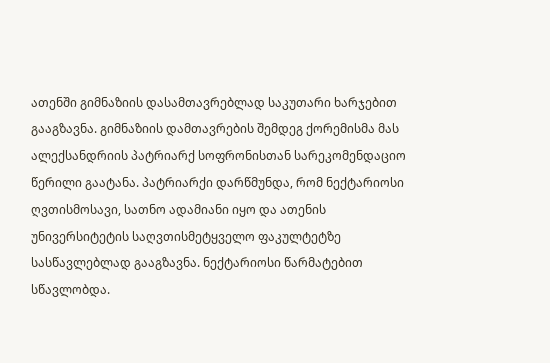ათენში გიმნაზიის დასამთავრებლად საკუთარი ხარჯებით გააგზავნა. გიმნაზიის დამთავრების შემდეგ ქორემისმა მას ალექსანდრიის პატრიარქ სოფრონისთან სარეკომენდაციო წერილი გაატანა. პატრიარქი დარწმუნდა, რომ ნექტარიოსი ღვთისმოსავი, სათნო ადამიანი იყო და ათენის უნივერსიტეტის საღვთისმეტყველო ფაკულტეტზე სასწავლებლად გააგზავნა. ნექტარიოსი წარმატებით სწავლობდა.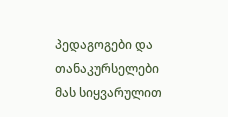პედაგოგები და თანაკურსელები მას სიყვარულით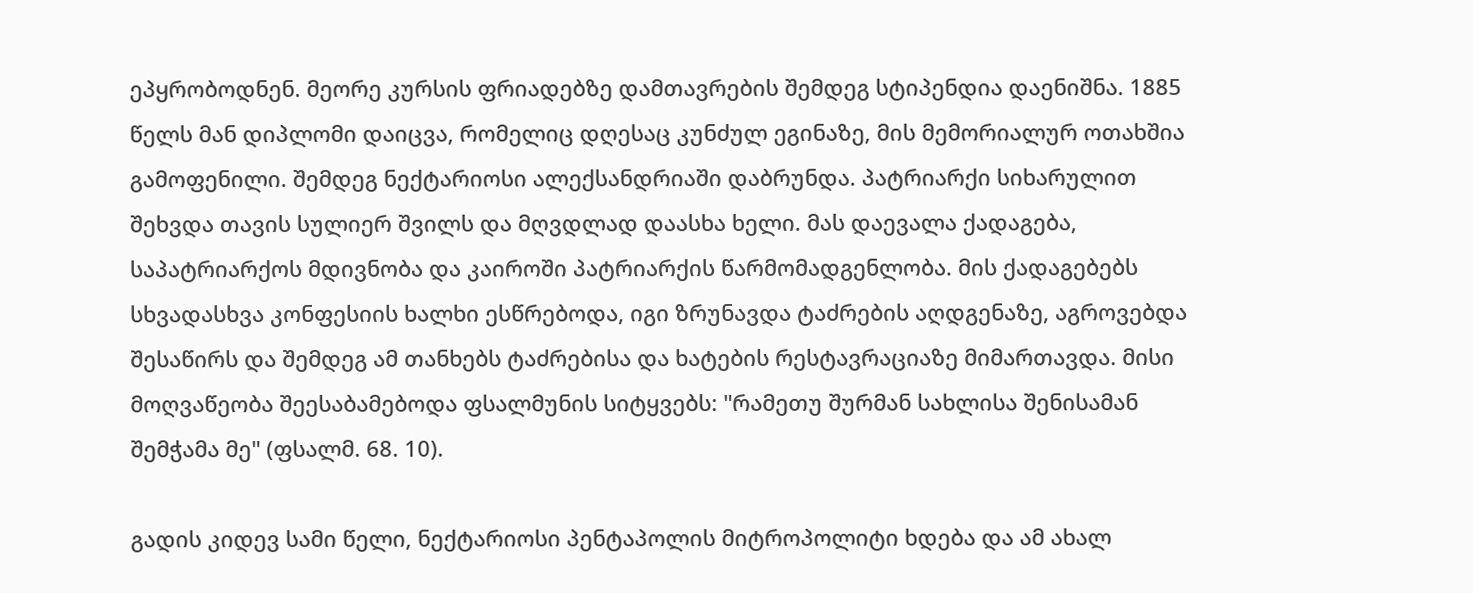ეპყრობოდნენ. მეორე კურსის ფრიადებზე დამთავრების შემდეგ სტიპენდია დაენიშნა. 1885 წელს მან დიპლომი დაიცვა, რომელიც დღესაც კუნძულ ეგინაზე, მის მემორიალურ ოთახშია გამოფენილი. შემდეგ ნექტარიოსი ალექსანდრიაში დაბრუნდა. პატრიარქი სიხარულით შეხვდა თავის სულიერ შვილს და მღვდლად დაასხა ხელი. მას დაევალა ქადაგება, საპატრიარქოს მდივნობა და კაიროში პატრიარქის წარმომადგენლობა. მის ქადაგებებს სხვადასხვა კონფესიის ხალხი ესწრებოდა, იგი ზრუნავდა ტაძრების აღდგენაზე, აგროვებდა შესაწირს და შემდეგ ამ თანხებს ტაძრებისა და ხატების რესტავრაციაზე მიმართავდა. მისი მოღვაწეობა შეესაბამებოდა ფსალმუნის სიტყვებს: "რამეთუ შურმან სახლისა შენისამან შემჭამა მე" (ფსალმ. 68. 10).

გადის კიდევ სამი წელი, ნექტარიოსი პენტაპოლის მიტროპოლიტი ხდება და ამ ახალ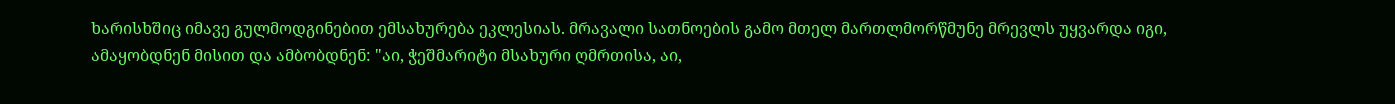ხარისხშიც იმავე გულმოდგინებით ემსახურება ეკლესიას. მრავალი სათნოების გამო მთელ მართლმორწმუნე მრევლს უყვარდა იგი, ამაყობდნენ მისით და ამბობდნენ: "აი, ჭეშმარიტი მსახური ღმრთისა, აი,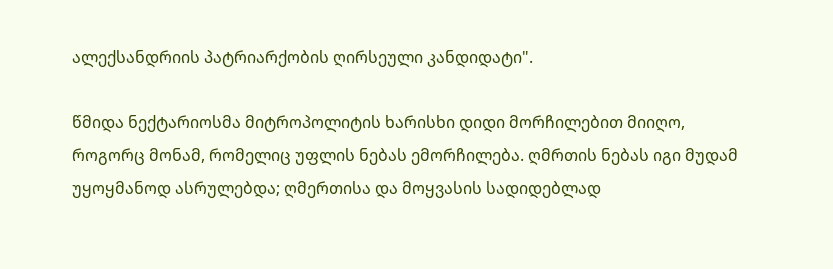ალექსანდრიის პატრიარქობის ღირსეული კანდიდატი".

წმიდა ნექტარიოსმა მიტროპოლიტის ხარისხი დიდი მორჩილებით მიიღო, როგორც მონამ, რომელიც უფლის ნებას ემორჩილება. ღმრთის ნებას იგი მუდამ უყოყმანოდ ასრულებდა; ღმერთისა და მოყვასის სადიდებლად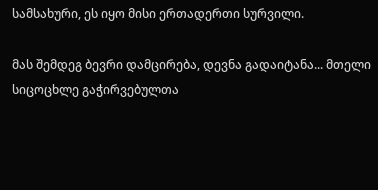სამსახური, ეს იყო მისი ერთადერთი სურვილი.

მას შემდეგ ბევრი დამცირება, დევნა გადაიტანა... მთელი სიცოცხლე გაჭირვებულთა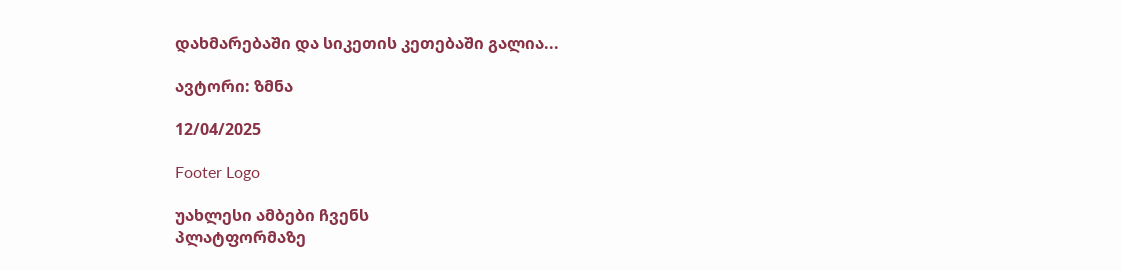დახმარებაში და სიკეთის კეთებაში გალია...

ავტორი: ზმნა

12/04/2025

Footer Logo

უახლესი ამბები ჩვენს
პლატფორმაზე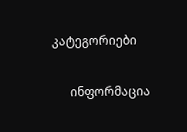კატეგორიები

      ინფორმაცია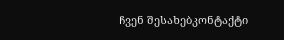ჩვენ შესახებკონტაქტი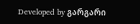Developed by გარგარი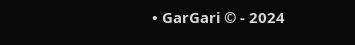• GarGari © - 2024